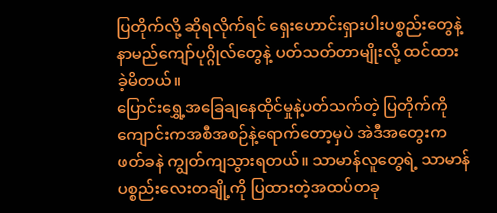ပြတိုက်လို့ ဆိုရလိုက်ရင် ရှေးဟောင်းရှားပါးပစ္စည်းတွေနဲ့ နာမည်ကျော်ပုဂ္ဂိုလ်တွေနဲ့ ပတ်သတ်တာမျိုးလို့ ထင်ထားခဲ့မိတယ်။
ပြောင်းရွှေ့အခြေချနေထိုင်မှုနဲ့ပတ်သက်တဲ့ ပြတိုက်ကို ကျောင်းကအစီအစဉ်နဲ့ရောက်တော့မှပဲ အဲဒီအတွေးက ဖတ်ခနဲ ကျွတ်ကျသွားရတယ်။ သာမာန်လူတွေရဲ့ သာမာန်ပစ္စည်းလေးတချို့ကို ပြထားတဲ့အထပ်တခု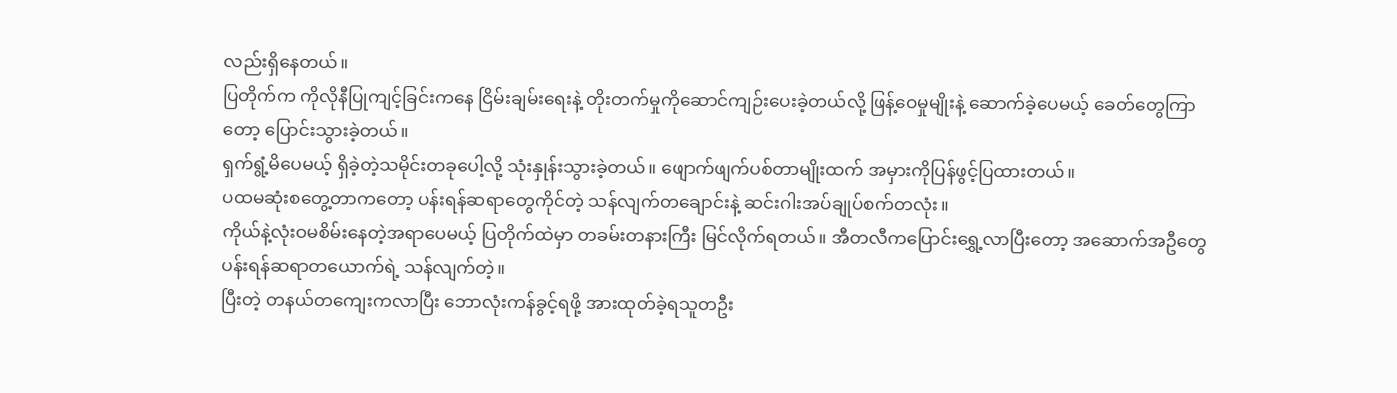လည်းရှိနေတယ်။
ပြတိုက်က ကိုလိုနီပြုကျင့်ခြင်းကနေ ငြိမ်းချမ်းရေးနဲ့ တိုးတက်မှုကိုဆောင်ကျဉ်းပေးခဲ့တယ်လို့ ဖြန့်ဝေမှုမျိုးနဲ့ ဆောက်ခဲ့ပေမယ့် ခေတ်တွေကြာတော့ ပြောင်းသွားခဲ့တယ်။
ရှက်ရွံ့မိပေမယ့် ရှိခဲ့တဲ့သမိုင်းတခုပေါ့လို့ သုံးနှုန်းသွားခဲ့တယ်။ ဖျောက်ဖျက်ပစ်တာမျိုးထက် အမှားကိုပြန်ဖွင့်ပြထားတယ်။
ပထမဆုံးစတွေ့တာကတော့ ပန်းရန်ဆရာတွေကိုင်တဲ့ သန်လျက်တချောင်းနဲ့ ဆင်းဂါးအပ်ချုပ်စက်တလုံး။
ကိုယ်နဲ့လုံးဝမစိမ်းနေတဲ့အရာပေမယ့် ပြတိုက်ထဲမှာ တခမ်းတနားကြီး မြင်လိုက်ရတယ်။ အီတလီကပြောင်းရွှေ့လာပြီးတော့ အဆောက်အဦတွေ ပန်းရန်ဆရာတယောက်ရဲ့ သန်လျက်တဲ့။
ပြီးတဲ့ တနယ်တကျေးကလာပြီး ဘောလုံးကန်ခွင့်ရဖို့ အားထုတ်ခဲ့ရသူတဦး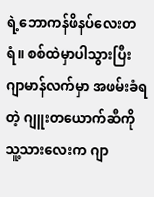ရဲ့ဘောကန်ဖိနပ်လေးတရံ။ စစ်ထဲမှာပါသွားပြီး ဂျာမာန်လက်မှာ အဖမ်းခံရတဲ့ ဂျူးတယောက်ဆီကို သူ့သားလေးက ဂျာ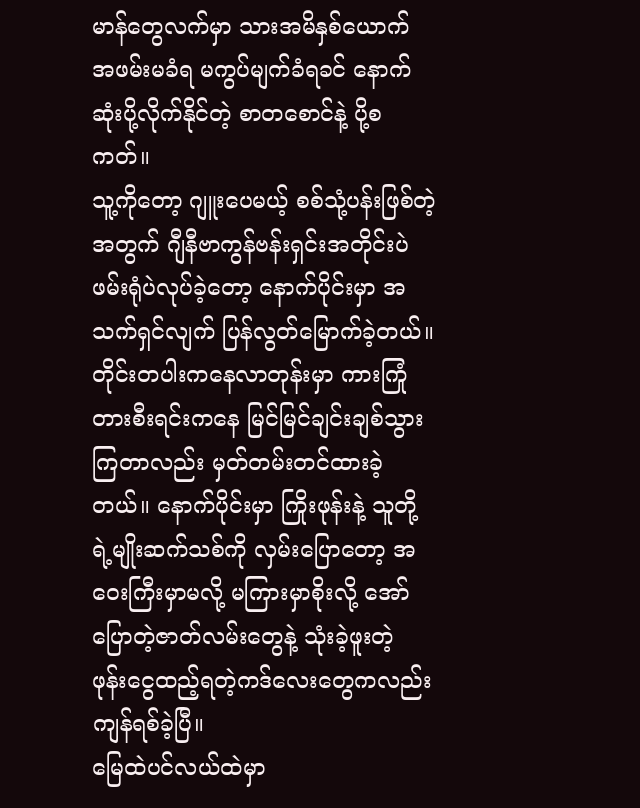မာန်တွေလက်မှာ သားအမိနှစ်ယောက် အဖမ်းမခံရ မကွပ်မျက်ခံရခင် နောက်ဆုံးပို့လိုက်နိုင်တဲ့ စာတစောင်နဲ့ ပို့စကတ်။
သူ့ကိုတော့ ဂျူးပေမယ့် စစ်သုံ့ပန်းဖြစ်တဲ့အတွက် ဂျီနီဗာကွန်ဗန်းရှင်းအတိုင်းပဲ ဖမ်းရုံပဲလုပ်ခဲ့တော့ နောက်ပိုင်းမှာ အသက်ရှင်လျက် ပြန်လွတ်မြောက်ခဲ့တယ်။
တိုင်းတပါးကနေလာတုန်းမှာ ကားကြုံတားစီးရင်းကနေ မြင်မြင်ချင်းချစ်သွားကြတာလည်း မှတ်တမ်းတင်ထားခဲ့တယ်။ နောက်ပိုင်းမှာ ကြိုးဖုန်းနဲ့ သူတို့ရဲ့မျိုးဆက်သစ်ကို လှမ်းပြောတော့ အဝေးကြီးမှာမလို့ မကြားမှာစိုးလို့ အော်ပြောတဲ့ဇာတ်လမ်းတွေနဲ့ သုံးခဲ့ဖူးတဲ့ ဖုန်းငွေထည့်ရတဲ့ကဒ်လေးတွေကလည်း ကျန်ရစ်ခဲ့ပြီ။
မြေထဲပင်လယ်ထဲမှာ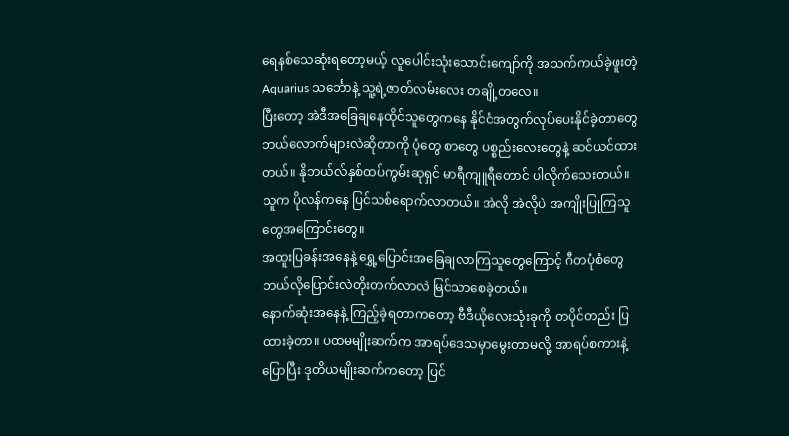ရေနစ်သေဆုံးရတော့မယ့် လူပေါင်းသုံးသောင်းကျော်ကို အသက်ကယ်ခဲ့ဖူးတဲ့ Aquarius သင်္ဘောနဲ့ သူ့ရဲ့ဇာတ်လမ်းလေး တချို့တလေ။
ပြီးတော့ အဲဒီအခြေချနေထိုင်သူတွေကနေ နိုင်ငံအတွက်လုပ်ပေးနိုင်ခဲ့တာတွေ ဘယ်လောက်များလဲဆိုတာကို ပုံတွေ စာတွေ ပစ္စည်းလေးတွေနဲ့ ဆင်ယင်ထားတယ်။ နိုဘယ်လ်နှစ်ထပ်ကွမ်းဆုရှင် မာရီကျူရီတောင် ပါလိုက်သေးတယ်။ သူက ပိုလန်ကနေ ပြင်သစ်ရောက်လာတယ်။ အဲလို အဲလိုပဲ အကျိုးပြုကြသူတွေအကြောင်းတွေ။
အထူးပြခန်းအနေနဲ့ ရွှေ့ပြောင်းအခြေချလာကြသူတွေကြောင့် ဂီတပုံစံတွေ ဘယ်လိုပြောင်းလဲတိုးတက်လာလဲ မြင်သာစေခဲ့တယ်။
နောက်ဆုံးအနေနဲ့ ကြည့်ခဲ့ရတာကတော့ ဗီဒီယိုလေးသုံးခုကို တပိုင်တည်း ပြထားခဲ့တာ။ ပထမမျိုးဆက်က အာရပ်ဒေသမှာမွေးတာမလို့ အာရပ်စကားနဲ့ပြောပြီး ဒုတိယမျိုးဆက်ကတော့ ပြင်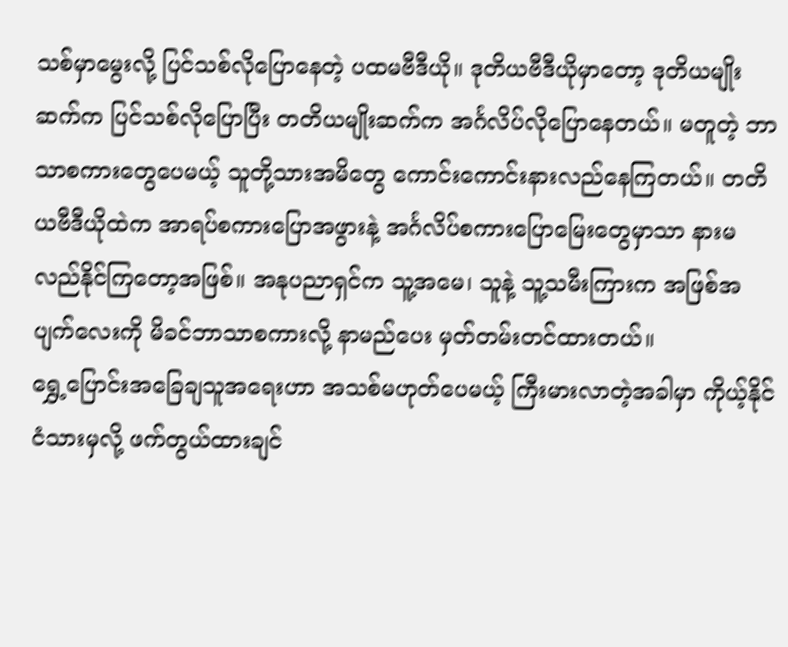သစ်မှာမွေးလို့ ပြင်သစ်လိုပြောနေတဲ့ ပထမဗီဒီယို။ ဒုတိယဗီဒီယိုမှာတော့ ဒုတိယမျိုးဆက်က ပြင်သစ်လိုပြောပြီး တတိယမျိုးဆက်က အင်္ဂလိပ်လိုပြောနေတယ်။ မတူတဲ့ ဘာသာစကားတွေပေမယ့် သူတို့သားအမိတွေ ကောင်းကောင်းနားလည်နေကြတယ်။ တတိယဗီဒီယိုထဲက အာရပ်စကားပြောအဖွားနဲ့ အင်္ဂလိပ်စကားပြောမြေးတွေမှာသာ နားမလည်နိုင်ကြတော့အဖြစ်။ အနုပညာရှင်က သူ့အမေ၊ သူနဲ့ သူ့သမီးကြားက အဖြစ်အပျက်လေးကို မိခင်ဘာသာစကားလို့ နာမည်ပေး မှတ်တမ်းတင်ထားတယ်။
ရွှေ့ပြောင်းအခြေချသူအရေးဟာ အသစ်မဟုတ်ပေမယ့် ကြီးမားလာတဲ့အခါမှာ ကိုယ့်နိုင်ငံသားမှလို့ ဖက်တွယ်ထားချင်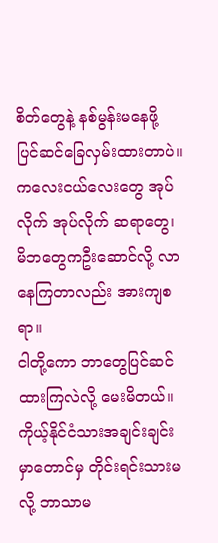စိတ်တွေနဲ့ နစ်မွန်းမနေဖို့ ပြင်ဆင်ခြေလှမ်းထားတာပဲ။ ကလေးငယ်လေးတွေ အုပ်လိုက် အုပ်လိုက် ဆရာတွေ၊ မိဘတွေကဦးဆောင်လို့ လာနေကြတာလည်း အားကျစရာ။
ငါတို့ကော ဘာတွေပြင်ဆင်ထားကြလဲလို့ မေးမိတယ်။ ကိုယ့်နိုင်ငံသားအချင်းချင်းမှာတောင်မှ တိုင်းရင်းသားမလို့ ဘာသာမ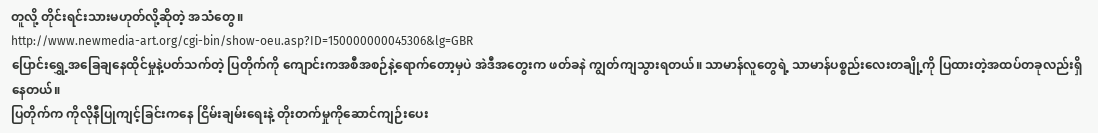တူလို့ တိုင်းရင်းသားမဟုတ်လို့ဆိုတဲ့ အသံတွေ။
http://www.newmedia-art.org/cgi-bin/show-oeu.asp?ID=150000000045306&lg=GBR
ပြောင်းရွှေ့အခြေချနေထိုင်မှုနဲ့ပတ်သက်တဲ့ ပြတိုက်ကို ကျောင်းကအစီအစဉ်နဲ့ရောက်တော့မှပဲ အဲဒီအတွေးက ဖတ်ခနဲ ကျွတ်ကျသွားရတယ်။ သာမာန်လူတွေရဲ့ သာမာန်ပစ္စည်းလေးတချို့ကို ပြထားတဲ့အထပ်တခုလည်းရှိနေတယ်။
ပြတိုက်က ကိုလိုနီပြုကျင့်ခြင်းကနေ ငြိမ်းချမ်းရေးနဲ့ တိုးတက်မှုကိုဆောင်ကျဉ်းပေး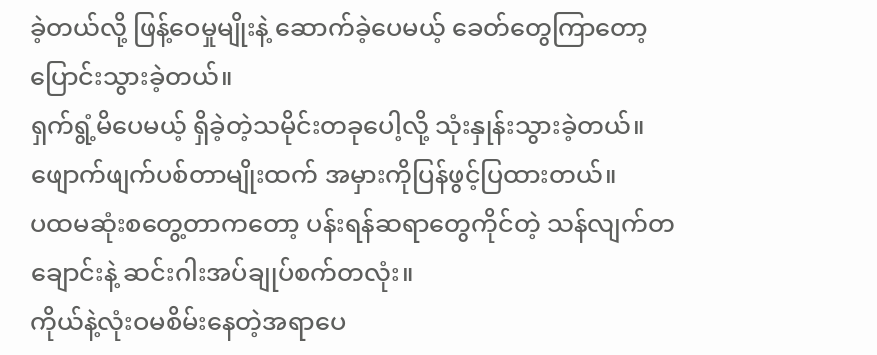ခဲ့တယ်လို့ ဖြန့်ဝေမှုမျိုးနဲ့ ဆောက်ခဲ့ပေမယ့် ခေတ်တွေကြာတော့ ပြောင်းသွားခဲ့တယ်။
ရှက်ရွံ့မိပေမယ့် ရှိခဲ့တဲ့သမိုင်းတခုပေါ့လို့ သုံးနှုန်းသွားခဲ့တယ်။ ဖျောက်ဖျက်ပစ်တာမျိုးထက် အမှားကိုပြန်ဖွင့်ပြထားတယ်။
ပထမဆုံးစတွေ့တာကတော့ ပန်းရန်ဆရာတွေကိုင်တဲ့ သန်လျက်တချောင်းနဲ့ ဆင်းဂါးအပ်ချုပ်စက်တလုံး။
ကိုယ်နဲ့လုံးဝမစိမ်းနေတဲ့အရာပေ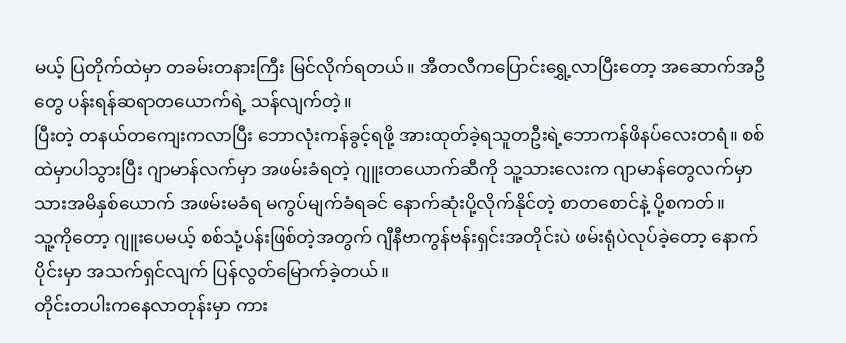မယ့် ပြတိုက်ထဲမှာ တခမ်းတနားကြီး မြင်လိုက်ရတယ်။ အီတလီကပြောင်းရွှေ့လာပြီးတော့ အဆောက်အဦတွေ ပန်းရန်ဆရာတယောက်ရဲ့ သန်လျက်တဲ့။
ပြီးတဲ့ တနယ်တကျေးကလာပြီး ဘောလုံးကန်ခွင့်ရဖို့ အားထုတ်ခဲ့ရသူတဦးရဲ့ဘောကန်ဖိနပ်လေးတရံ။ စစ်ထဲမှာပါသွားပြီး ဂျာမာန်လက်မှာ အဖမ်းခံရတဲ့ ဂျူးတယောက်ဆီကို သူ့သားလေးက ဂျာမာန်တွေလက်မှာ သားအမိနှစ်ယောက် အဖမ်းမခံရ မကွပ်မျက်ခံရခင် နောက်ဆုံးပို့လိုက်နိုင်တဲ့ စာတစောင်နဲ့ ပို့စကတ်။
သူ့ကိုတော့ ဂျူးပေမယ့် စစ်သုံ့ပန်းဖြစ်တဲ့အတွက် ဂျီနီဗာကွန်ဗန်းရှင်းအတိုင်းပဲ ဖမ်းရုံပဲလုပ်ခဲ့တော့ နောက်ပိုင်းမှာ အသက်ရှင်လျက် ပြန်လွတ်မြောက်ခဲ့တယ်။
တိုင်းတပါးကနေလာတုန်းမှာ ကား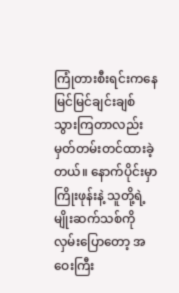ကြုံတားစီးရင်းကနေ မြင်မြင်ချင်းချစ်သွားကြတာလည်း မှတ်တမ်းတင်ထားခဲ့တယ်။ နောက်ပိုင်းမှာ ကြိုးဖုန်းနဲ့ သူတို့ရဲ့မျိုးဆက်သစ်ကို လှမ်းပြောတော့ အဝေးကြီး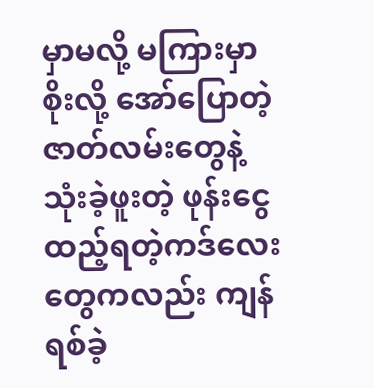မှာမလို့ မကြားမှာစိုးလို့ အော်ပြောတဲ့ဇာတ်လမ်းတွေနဲ့ သုံးခဲ့ဖူးတဲ့ ဖုန်းငွေထည့်ရတဲ့ကဒ်လေးတွေကလည်း ကျန်ရစ်ခဲ့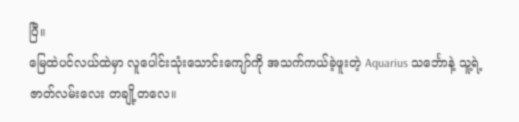ပြီ။
မြေထဲပင်လယ်ထဲမှာ လူပေါင်းသုံးသောင်းကျော်ကို အသက်ကယ်ခဲ့ဖူးတဲ့ Aquarius သင်္ဘောနဲ့ သူ့ရဲ့ဇာတ်လမ်းလေး တချို့တလေ။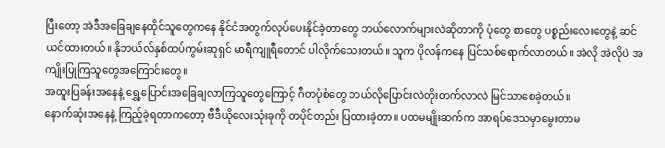ပြီးတော့ အဲဒီအခြေချနေထိုင်သူတွေကနေ နိုင်ငံအတွက်လုပ်ပေးနိုင်ခဲ့တာတွေ ဘယ်လောက်များလဲဆိုတာကို ပုံတွေ စာတွေ ပစ္စည်းလေးတွေနဲ့ ဆင်ယင်ထားတယ်။ နိုဘယ်လ်နှစ်ထပ်ကွမ်းဆုရှင် မာရီကျူရီတောင် ပါလိုက်သေးတယ်။ သူက ပိုလန်ကနေ ပြင်သစ်ရောက်လာတယ်။ အဲလို အဲလိုပဲ အကျိုးပြုကြသူတွေအကြောင်းတွေ။
အထူးပြခန်းအနေနဲ့ ရွှေ့ပြောင်းအခြေချလာကြသူတွေကြောင့် ဂီတပုံစံတွေ ဘယ်လိုပြောင်းလဲတိုးတက်လာလဲ မြင်သာစေခဲ့တယ်။
နောက်ဆုံးအနေနဲ့ ကြည့်ခဲ့ရတာကတော့ ဗီဒီယိုလေးသုံးခုကို တပိုင်တည်း ပြထားခဲ့တာ။ ပထမမျိုးဆက်က အာရပ်ဒေသမှာမွေးတာမ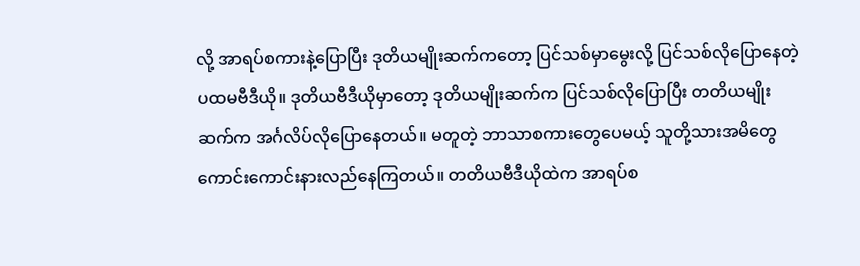လို့ အာရပ်စကားနဲ့ပြောပြီး ဒုတိယမျိုးဆက်ကတော့ ပြင်သစ်မှာမွေးလို့ ပြင်သစ်လိုပြောနေတဲ့ ပထမဗီဒီယို။ ဒုတိယဗီဒီယိုမှာတော့ ဒုတိယမျိုးဆက်က ပြင်သစ်လိုပြောပြီး တတိယမျိုးဆက်က အင်္ဂလိပ်လိုပြောနေတယ်။ မတူတဲ့ ဘာသာစကားတွေပေမယ့် သူတို့သားအမိတွေ ကောင်းကောင်းနားလည်နေကြတယ်။ တတိယဗီဒီယိုထဲက အာရပ်စ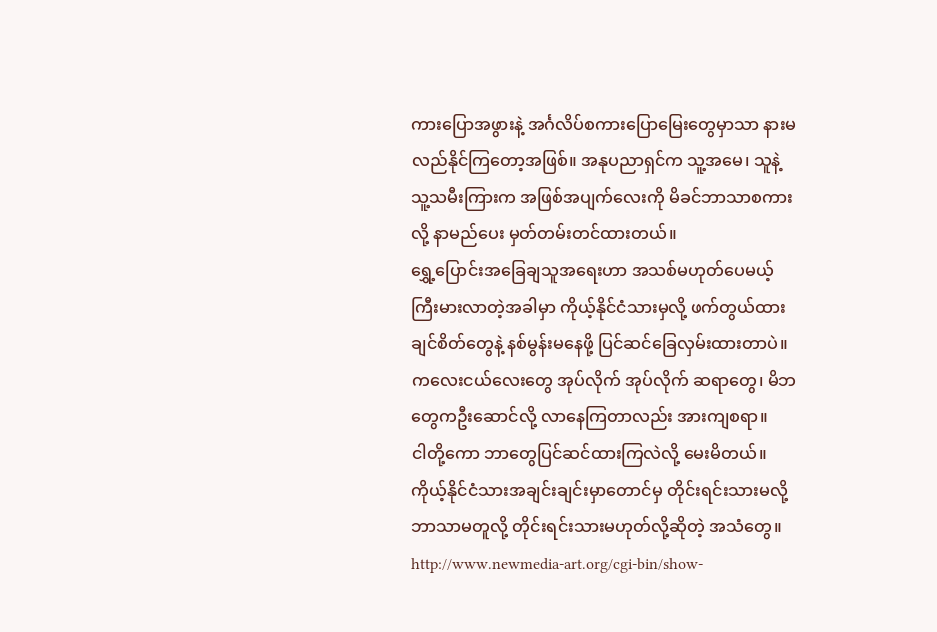ကားပြောအဖွားနဲ့ အင်္ဂလိပ်စကားပြောမြေးတွေမှာသာ နားမလည်နိုင်ကြတော့အဖြစ်။ အနုပညာရှင်က သူ့အမေ၊ သူနဲ့ သူ့သမီးကြားက အဖြစ်အပျက်လေးကို မိခင်ဘာသာစကားလို့ နာမည်ပေး မှတ်တမ်းတင်ထားတယ်။
ရွှေ့ပြောင်းအခြေချသူအရေးဟာ အသစ်မဟုတ်ပေမယ့် ကြီးမားလာတဲ့အခါမှာ ကိုယ့်နိုင်ငံသားမှလို့ ဖက်တွယ်ထားချင်စိတ်တွေနဲ့ နစ်မွန်းမနေဖို့ ပြင်ဆင်ခြေလှမ်းထားတာပဲ။ ကလေးငယ်လေးတွေ အုပ်လိုက် အုပ်လိုက် ဆရာတွေ၊ မိဘတွေကဦးဆောင်လို့ လာနေကြတာလည်း အားကျစရာ။
ငါတို့ကော ဘာတွေပြင်ဆင်ထားကြလဲလို့ မေးမိတယ်။ ကိုယ့်နိုင်ငံသားအချင်းချင်းမှာတောင်မှ တိုင်းရင်းသားမလို့ ဘာသာမတူလို့ တိုင်းရင်းသားမဟုတ်လို့ဆိုတဲ့ အသံတွေ။
http://www.newmedia-art.org/cgi-bin/show-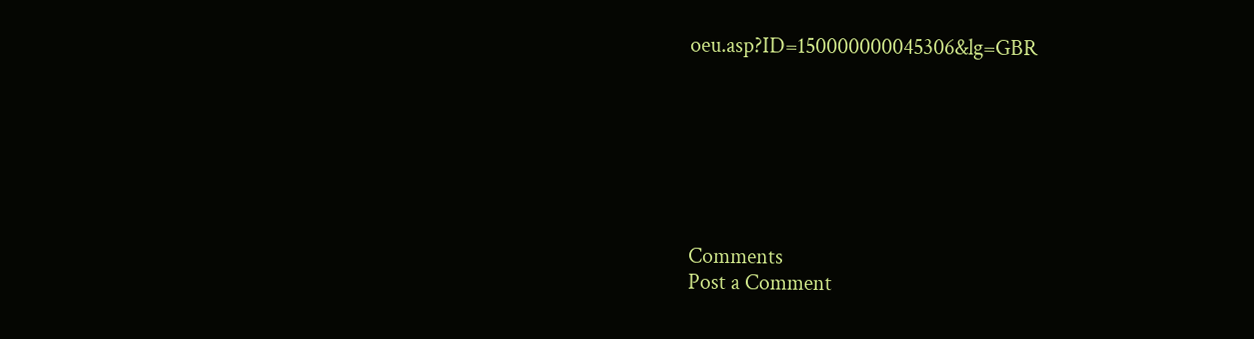oeu.asp?ID=150000000045306&lg=GBR







Comments
Post a Comment